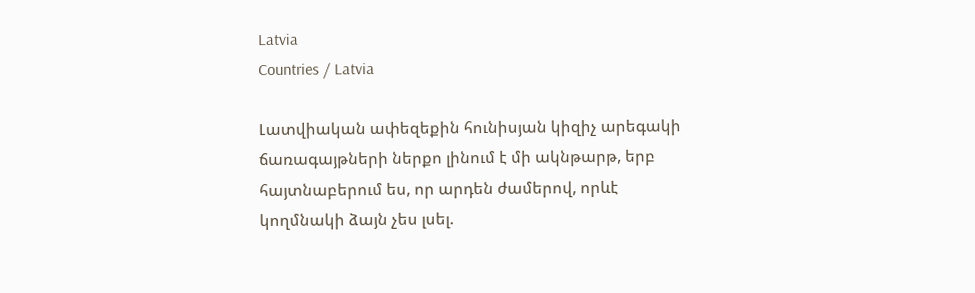Latvia
Countries / Latvia

Լատվիական ափեզեքին հունիսյան կիզիչ արեգակի ճառագայթների ներքո լինում է մի ակնթարթ, երբ հայտնաբերում ես, որ արդեն ժամերով, որևէ կողմնակի ձայն չես լսել.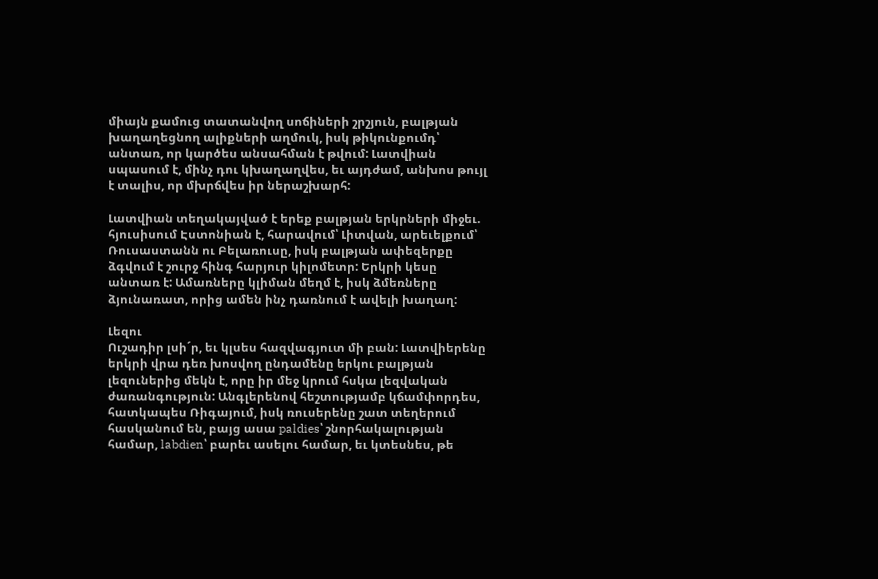միայն քամուց տատանվող սոճիների շրշյուն, բալթյան խաղաղեցնող ալիքների աղմուկ, իսկ թիկունքումդ՝ անտառ, որ կարծես անսահման է թվում: Լատվիան սպասում է, մինչ դու կխաղաղվես, եւ այդժամ, անխոս թույլ է տալիս, որ մխրճվես իր ներաշխարհ:

Լատվիան տեղակայված է երեք բալթյան երկրների միջեւ. հյուսիսում Էստոնիան է, հարավում՝ Լիտվան, արեւելքում՝ Ռուսաստանն ու Բելառուսը, իսկ բալթյան ափեզերքը ձգվում է շուրջ հինգ հարյուր կիլոմետր: Երկրի կեսը անտառ է: Ամառները կլիման մեղմ է, իսկ ձմեռները ձյունառատ, որից ամեն ինչ դառնում է ավելի խաղաղ:

Լեզու
Ուշադիր լսի´ր, եւ կլսես հազվագյուտ մի բան: Լատվիերենը երկրի վրա դեռ խոսվող ընդամենը երկու բալթյան լեզուներից մեկն է, որը իր մեջ կրում հսկա լեզվական ժառանգություն: Անգլերենով հեշտությամբ կճամփորդես, հատկապես Ռիգայում, իսկ ռուսերենը շատ տեղերում հասկանում են, բայց ասա paldies՝ շնորհակալության համար, labdien՝ բարեւ ասելու համար, եւ կտեսնես, թե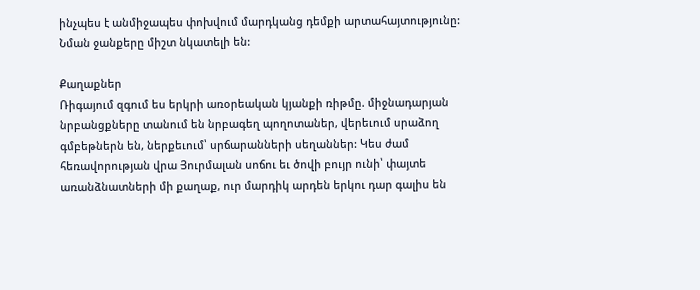ինչպես է անմիջապես փոխվում մարդկանց դեմքի արտահայտությունը: Նման ջանքերը միշտ նկատելի են:

Քաղաքներ
Ռիգայում զգում ես երկրի առօրեական կյանքի ռիթմը. միջնադարյան նրբանցքները տանում են նրբագեղ պողոտաներ, վերեւում սրաձող գմբեթներն են, ներքեւում՝ սրճարանների սեղաններ: Կես ժամ հեռավորության վրա Յուրմալան սոճու եւ ծովի բույր ունի՝ փայտե առանձնատների մի քաղաք, ուր մարդիկ արդեն երկու դար գալիս են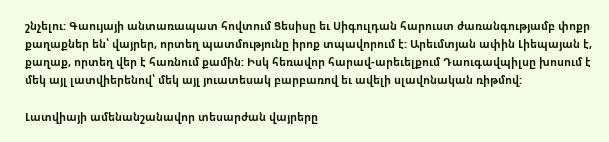շնչելու: Գաույայի անտառապատ հովտում Ցեսիսը եւ Սիգուլդան հարուստ ժառանգությամբ փոքր քաղաքներ են՝ վայրեր, որտեղ պատմությունը իրոք տպավորում է: Արեւմտյան ափին Լիեպայան է, քաղաք, որտեղ վեր է հառնում քամին: Իսկ հեռավոր հարավ-արեւելքում Դաուգավպիլսը խոսում է մեկ այլ լատվիերենով՝ մեկ այլ յուատեսակ բարբառով եւ ավելի սլավոնական ռիթմով:

Լատվիայի ամենանշանավոր տեսարժան վայրերը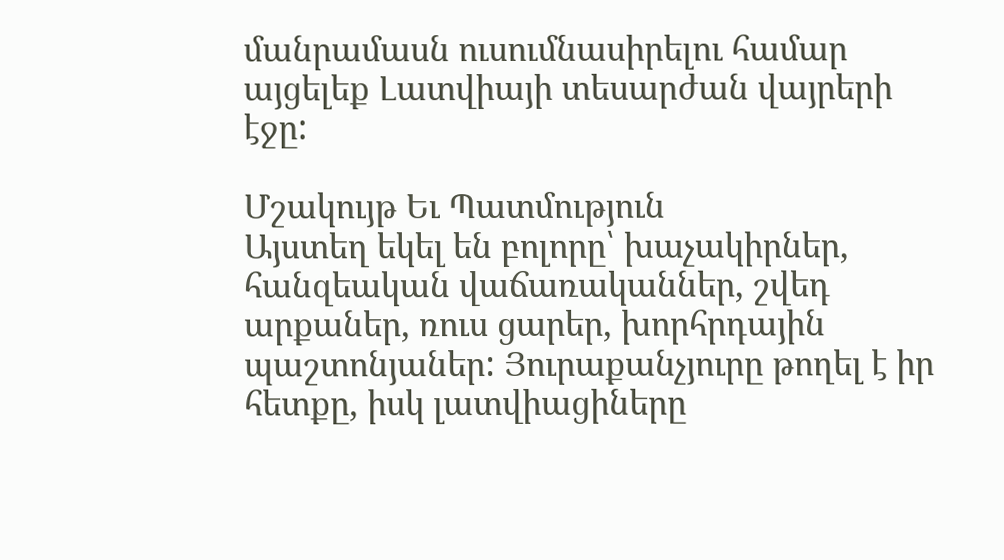մանրամասն ուսումնասիրելու համար այցելեք Լատվիայի տեսարժան վայրերի էջը:

Մշակույթ Եւ Պատմություն
Այստեղ եկել են բոլորը՝ խաչակիրներ, հանզեական վաճառականներ, շվեդ արքաներ, ռուս ցարեր, խորհրդային պաշտոնյաներ: Յուրաքանչյուրը թողել է իր հետքը, իսկ լատվիացիները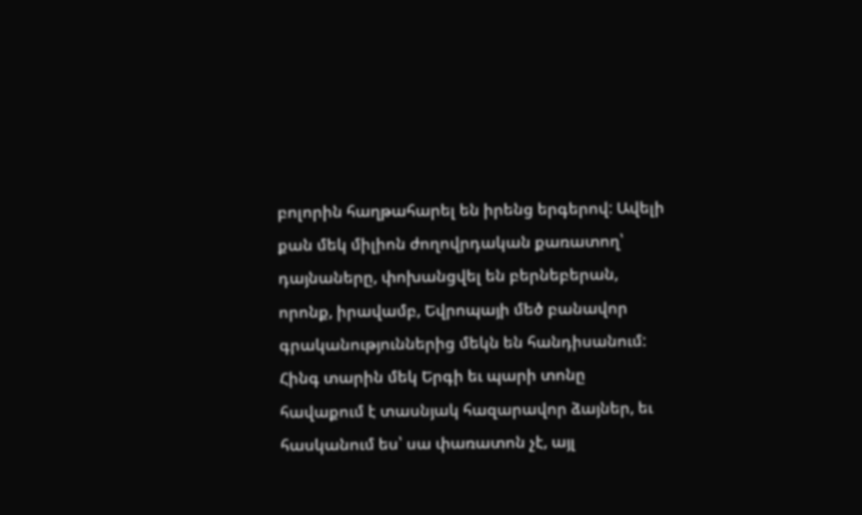բոլորին հաղթահարել են իրենց երգերով: Ավելի քան մեկ միլիոն ժողովրդական քառատող՝ դայնաները, փոխանցվել են բերնեբերան, որոնք, իրավամբ, Եվրոպայի մեծ բանավոր գրականություններից մեկն են հանդիսանում: Հինգ տարին մեկ Երգի եւ պարի տոնը հավաքում է տասնյակ հազարավոր ձայներ, եւ հասկանում ես՝ սա փառատոն չէ, այլ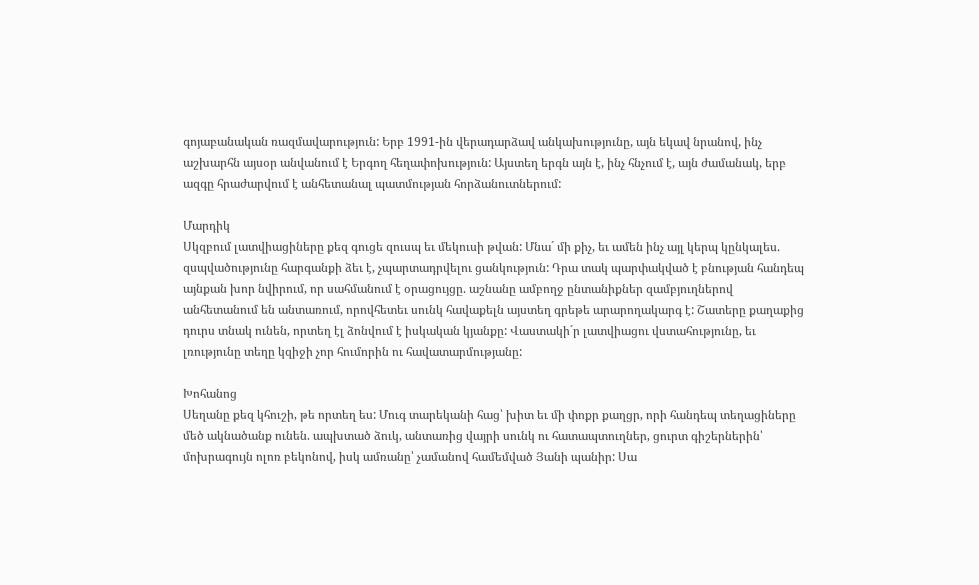գոյաբանական ռազմավարություն: Երբ 1991-ին վերադարձավ անկախությունը, այն եկավ նրանով, ինչ աշխարհն այսօր անվանում է Երգող հեղափոխություն: Այստեղ երգն այն է, ինչ հնչում է, այն ժամանակ, երբ ազգը հրաժարվում է անհետանալ պատմության հորձանուտներում:

Մարդիկ
Սկզբում լատվիացիները քեզ գուցե զուսպ եւ մեկուսի թվան: Մնա´ մի քիչ, եւ ամեն ինչ այլ կերպ կընկալես. զսպվածությունը հարգանքի ձեւ է, չպարտադրվելու ցանկություն: Դրա տակ պարփակված է բնության հանդեպ այնքան խոր նվիրում, որ սահմանում է օրացույցը. աշնանը ամբողջ ընտանիքներ զամբյուղներով անհետանում են անտառում, որովհետեւ սունկ հավաքելն այստեղ գրեթե արարողակարգ է: Շատերը քաղաքից դուրս տնակ ունեն, որտեղ էլ ձոնվում է իսկական կյանքը: Վաստակի´ր լատվիացու վստահությունը, եւ լռությունը տեղը կզիջի չոր հումորին ու հավատարմությանը:

Խոհանոց
Սեղանը քեզ կհուշի, թե որտեղ ես: Մուգ տարեկանի հաց՝ խիտ եւ մի փոքր քաղցր, որի հանդեպ տեղացիները մեծ ակնածանք ունեն. ապխտած ձուկ, անտառից վայրի սունկ ու հատապտուղներ, ցուրտ գիշերներին՝ մոխրագույն ոլոռ բեկոնով, իսկ ամռանը՝ չամանով համեմված Յանի պանիր: Սա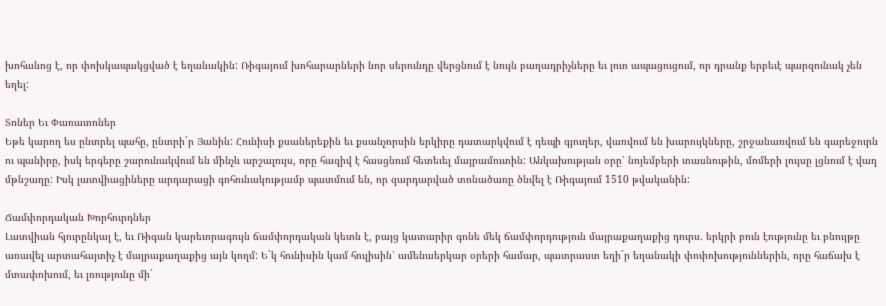խոհանոց է, որ փոխկապակցված է եղանակին: Ռիգայում խոհարարների նոր սերունդը վերցնում է նույն բաղադրիչները եւ լուռ ապացուցում, որ դրանք երբեւէ պարզունակ չեն եղել:

Տոներ Եւ Փառատոներ
Եթե կարող ես ընտրել պահը, ընտրի´ր Յանին: Հունիսի քսաներեքին եւ քսանչորսին երկիրը դատարկվում է դեպի գյուղեր, վառվում են խարույկները, շրջանառվում են գարեջուրն ու պանիրը, իսկ երգերը շարունակվում են մինչև արշալույս, որը հազիվ է հասցնում հետեւել մայրամուտին: Անկախության օրը՝ նոյեմբերի տասնութին, մոմերի լույսը լցնում է վաղ մթնշաղը: Իսկ լատվիացիները արդարացի գոհունակությամբ պատմում են, որ զարդարված տոնածառը ծնվել է Ռիգայում 1510 թվականին:

Ճամփորդական Խորհուրդներ
Լատվիան հյուրընկալ է, եւ Ռիգան կարեւորագույն ճամփորդական կետն է, բայց կատարիր գոնե մեկ ճամփորդություն մայրաքաղաքից դուրս. երկրի բուն էությունը եւ բնույթը առավել արտահայտիչ է մայրաքաղաքից այն կողմ: Ե´կ հունիսին կամ հուլիսին՝ ամենաերկար օրերի համար, պատրաստ եղի´ր եղանակի փոփոխություններին, որը հաճախ է մտափոխում, եւ լռությունը մի´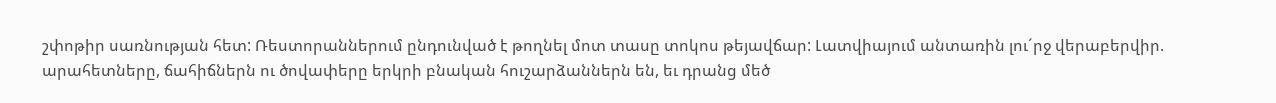շփոթիր սառնության հետ: Ռեստորաններում ընդունված է թողնել մոտ տասը տոկոս թեյավճար: Լատվիայում անտառին լու´րջ վերաբերվիր. արահետները, ճահիճներն ու ծովափերը երկրի բնական հուշարձաններն են, եւ դրանց մեծ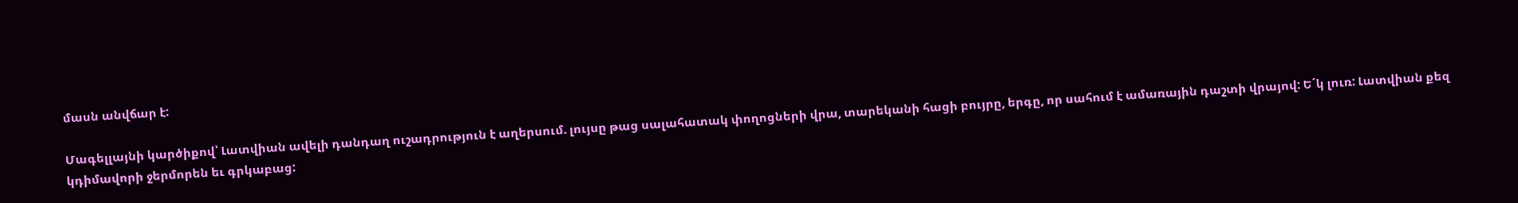մասն անվճար է:

Մագելլայնի կարծիքով՝ Լատվիան ավելի դանդաղ ուշադրություն է աղերսում. լույսը թաց սալահատակ փողոցների վրա, տարեկանի հացի բույրը, երգը, որ սահում է ամառային դաշտի վրայով: Ե´կ լուռ: Լատվիան քեզ կդիմավորի ջերմորեն եւ գրկաբաց: